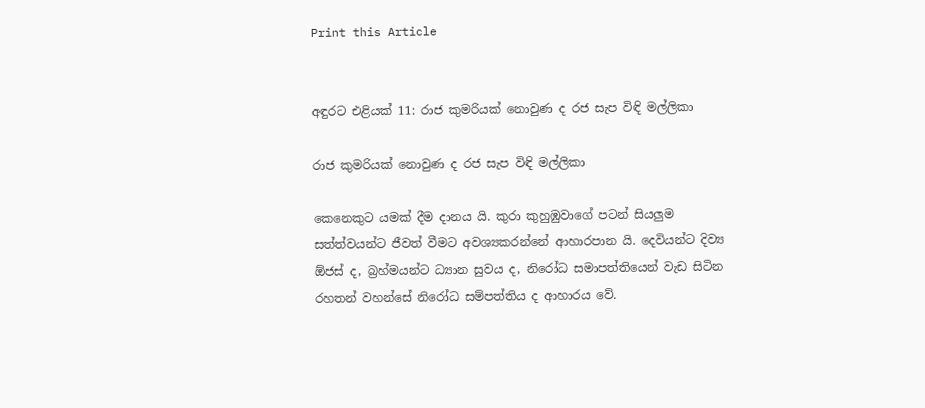Print this Article


අඳුරට එළියක් 11: රාජ කුමරියක් නොවුණ ද රජ සැප විඳි මල්ලිකා

රාජ කුමරියක් නොවුණ ද රජ සැප විඳි මල්ලිකා

කෙනෙකුට යමක් දීම දානය යි. කුරා කුහුඹුවාගේ පටන් සියලුම සත්ත්වයන්ට ජීවත් වීමට අවශ්‍යකරන්නේ ආහාරපාන යි. දෙවියන්ට දිව්‍ය ඕජස් ද, බ්‍රහ්මයන්ට ධ්‍යාන සුවය ද, නිරෝධ සමාපත්තියෙන් වැඩ සිටින රහතන් වහන්සේ නිරෝධ සම්පත්තිය ද ආහාරය වේ.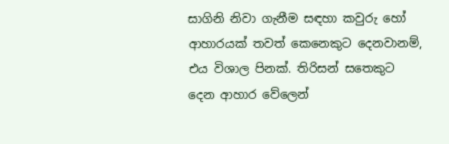සාගිනි නිවා ගැනීම සඳහා කවුරු හෝ ආහාරයක් තවත් කෙනෙකුට දෙනවානම්, එය විශාල පිනක්. තිරිසන් සතෙකුට දෙන ආහාර වේලෙන්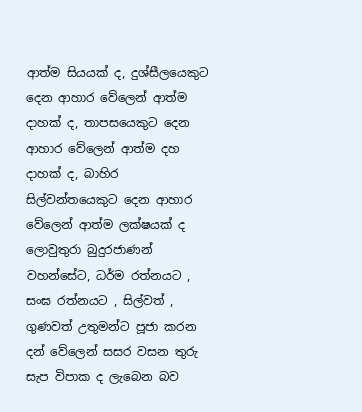ආත්ම සියයක් ද, දුශ්සීලයෙකුට දෙන ආහාර වේලෙන් ආත්ම දාහක් ද, තාපසයෙකුට දෙන ආහාර වේලෙන් ආත්ම දහ දාහක් ද, බාහිර සිල්වන්තයෙකුට දෙන ආහාර වේලෙන් ආත්ම ලක්ෂයක් ද ලොවුතුරා බුදුරජාණන් වහන්සේට, ධර්ම රත්නයට , සංඝ රත්නයට , සිල්වත් , ගුණවත් උතුමන්ට පූජා කරන දන් වේලෙන් සසර වසන තුරු සැප විපාක ද ලැබෙන බව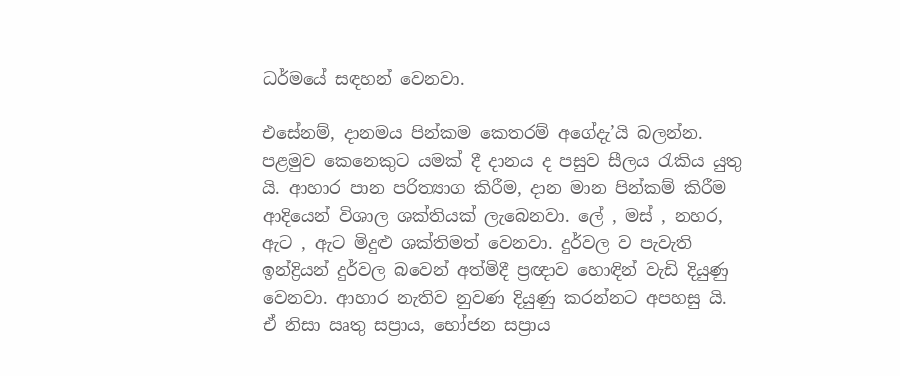ධර්මයේ සඳහන් වෙනවා.

එසේනම්, දානමය පින්කම කෙතරම් අගේදැ’යි බලන්න. පළමුව කෙනෙකුට යමක් දී දානය ද පසුව සීලය රැකිය යුතු යි. ආහාර පාන පරිත්‍යාග කිරීම, දාන මාන පින්කම් කිරීම ආදියෙන් විශාල ශක්තියක් ලැබෙනවා. ලේ , මස් , නහර, ඇට , ඇට මිදුළු ශක්තිමත් වෙනවා. දුර්වල ව පැවැති ඉන්ද්‍රියන් දුර්වල බවෙන් අත්මිදී ප්‍රඥාව හොඳින් වැඩි දියුණු වෙනවා. ආහාර නැතිව නුවණ දියුණු කරන්නට අපහසු යි. ඒ නිසා ඍතු සප්‍රාය, භෝජන සප්‍රාය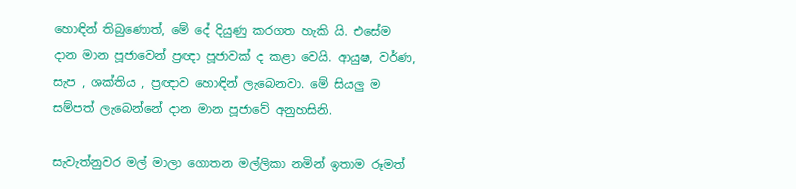හොඳින් තිබුණොත්, මේ දේ දියුණු කරගත හැකි යි. එසේම දාන මාන පූජාවෙන් ප්‍රඥා පූජාවක් ද කළා වෙයි. ආයුෂ, වර්ණ, සැප , ශක්තිය , ප්‍රඥාව හොඳින් ලැබෙනවා. මේ සියලු ම සම්පත් ලැබෙන්නේ දාන මාන පූජාවේ අනුහසිනි.

සැවැත්නුවර මල් මාලා ගොතන මල්ලිකා නමින් ඉතාම රූමත්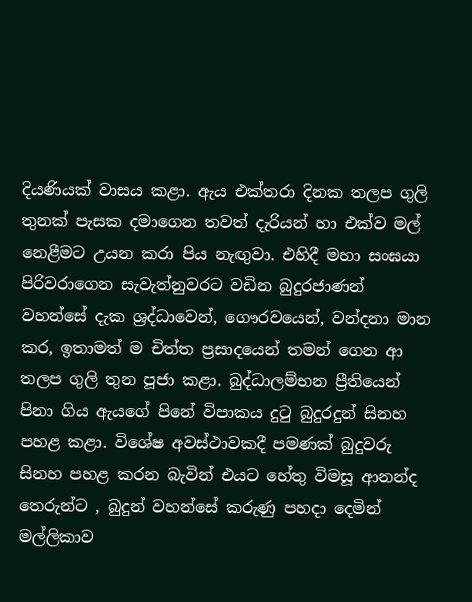දියණියක් වාසය කළා. ඇය එක්තරා දිනක තලප ගුලි තුනක් පැසක දමාගෙන තවත් දැරියන් හා එක්ව මල් නෙළීමට උයන කරා පිය නැඟුවා. එහිදී මහා සංඝයා පිරිවරාගෙන සැවැත්නුවරට වඩින බුදුරජාණන් වහන්සේ දැක ශ්‍රද්ධාවෙන්, ගෞරවයෙන්, වන්දනා මාන කර, ඉතාමත් ම චිත්ත ප්‍රසාදයෙන් තමන් ගෙන ආ තලප ගුලි තුන පූජා කළා. බුද්ධාලම්භන ප්‍රීතියෙන් පිනා ගිය ඇයගේ පිනේ විපාකය දුටු බුදුරදුන් සිනහ පහළ කළා. විශේෂ අවස්ථාවකදී පමණක් බුදුවරු සිනහ පහළ කරන බැවින් එයට හේතු විමසූ ආනන්ද තෙරුන්ට , බුදුන් වහන්සේ කරුණු පහදා දෙමින් මල්ලිකාව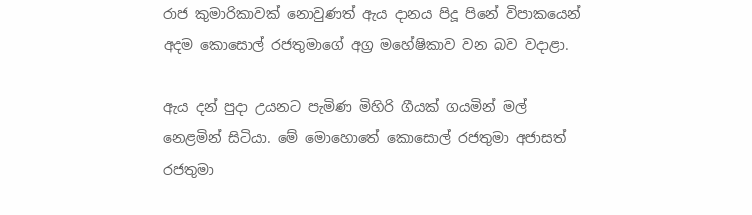රාජ කුමාරිකාවක් නොවුණත් ඇය දානය පිදූ පිනේ විපාකයෙන් අදම කොසොල් රජතුමාගේ අග්‍ර මහේෂිකාව වන බව වදාළා.

ඇය දන් පුදා උයනට පැමිණ මිහිරි ගීයක් ගයමින් මල් නෙළමින් සිටියා. මේ මොහොතේ කොසොල් රජතුමා අජාසත් රජතුමා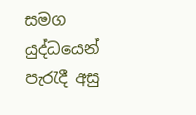සමග යුද්ධයෙන් පැරැදී අසු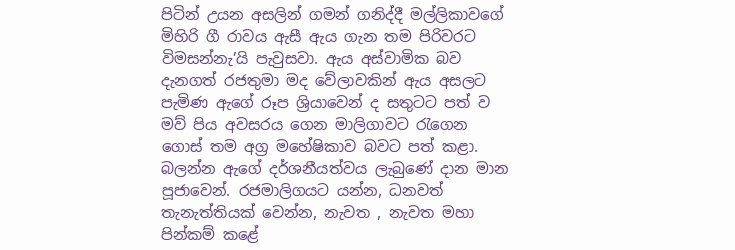පිටින් උයන අසලින් ගමන් ගනිද්දී මල්ලිකාවගේ මිහිරි ගී රාවය ඇසී ඇය ගැන තම පිරිවරට විමසන්නැ’යි පැවුසවා. ඇය අස්වාමික බව දැනගත් රජතුමා මද වේලාවකින් ඇය අසලට පැමිණ ඇගේ රූප ශ්‍රියාවෙන් ද සතුටට පත් ව මව් පිය අවසරය ගෙන මාලිගාවට රැගෙන ගොස් තම අග්‍ර මහේෂිකාව බවට පත් කළා. බලන්න ඇගේ දර්ශනීයත්වය ලැබුණේ දාන මාන පූජාවෙන්. රජමාලිගයට යන්න, ධනවත් තැනැත්තියක් වෙන්න, නැවත , නැවත මහා පින්කම් කළේ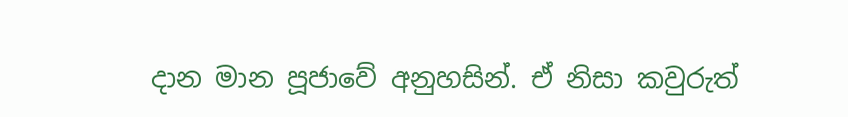දාන මාන පූජාවේ අනුහසින්. ඒ නිසා කවුරුත්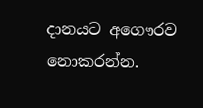දානයට අගෞරව නොකරන්න.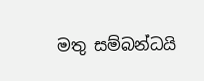මතු සම්බන්ධයි